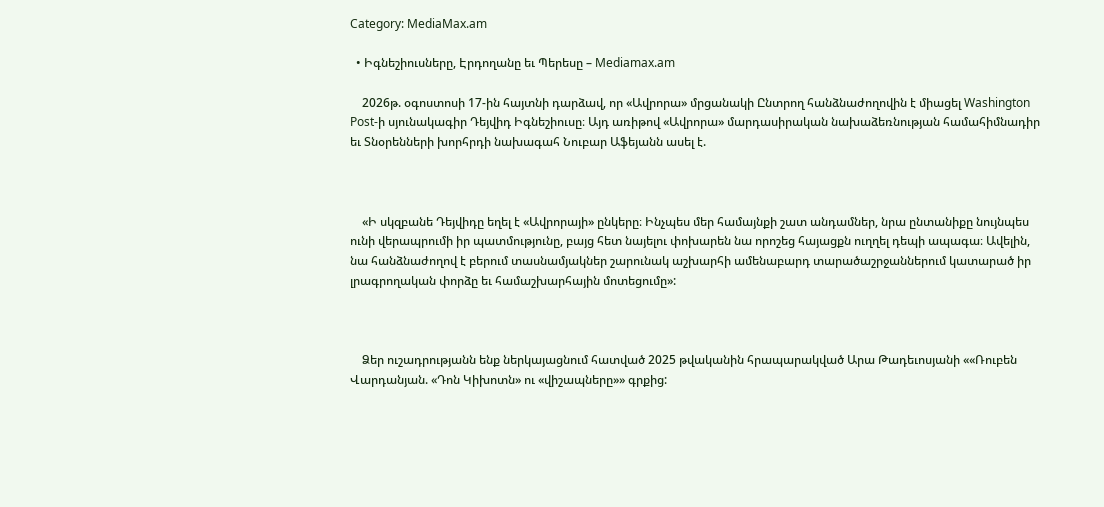Category: MediaMax.am

  • Իգնեշիուսները, Էրդողանը եւ Պերեսը – Mediamax.am

    2026թ. օգոստոսի 17-ին հայտնի դարձավ, որ «Ավրորա» մրցանակի Ընտրող հանձնաժողովին է միացել Washington Post-ի սյունակագիր Դեյվիդ Իգնեշիուսը։ Այդ առիթով «Ավրորա» մարդասիրական նախաձեռնության համահիմնադիր եւ Տնօրենների խորհրդի նախագահ Նուբար Աֆեյանն ասել է.



    «Ի սկզբանե Դեյվիդը եղել է «Ավրորայի» ընկերը։ Ինչպես մեր համայնքի շատ անդամներ, նրա ընտանիքը նույնպես ունի վերապրումի իր պատմությունը, բայց հետ նայելու փոխարեն նա որոշեց հայացքն ուղղել դեպի ապագա։ Ավելին, նա հանձնաժողով է բերում տասնամյակներ շարունակ աշխարհի ամենաբարդ տարածաշրջաններում կատարած իր լրագրողական փորձը եւ համաշխարհային մոտեցումը»:



    Ձեր ուշադրությանն ենք ներկայացնում հատված 2025 թվականին հրապարակված Արա Թադեւոսյանի ««Ռուբեն Վարդանյան. «Դոն Կիխոտն» ու «վիշապները»» գրքից: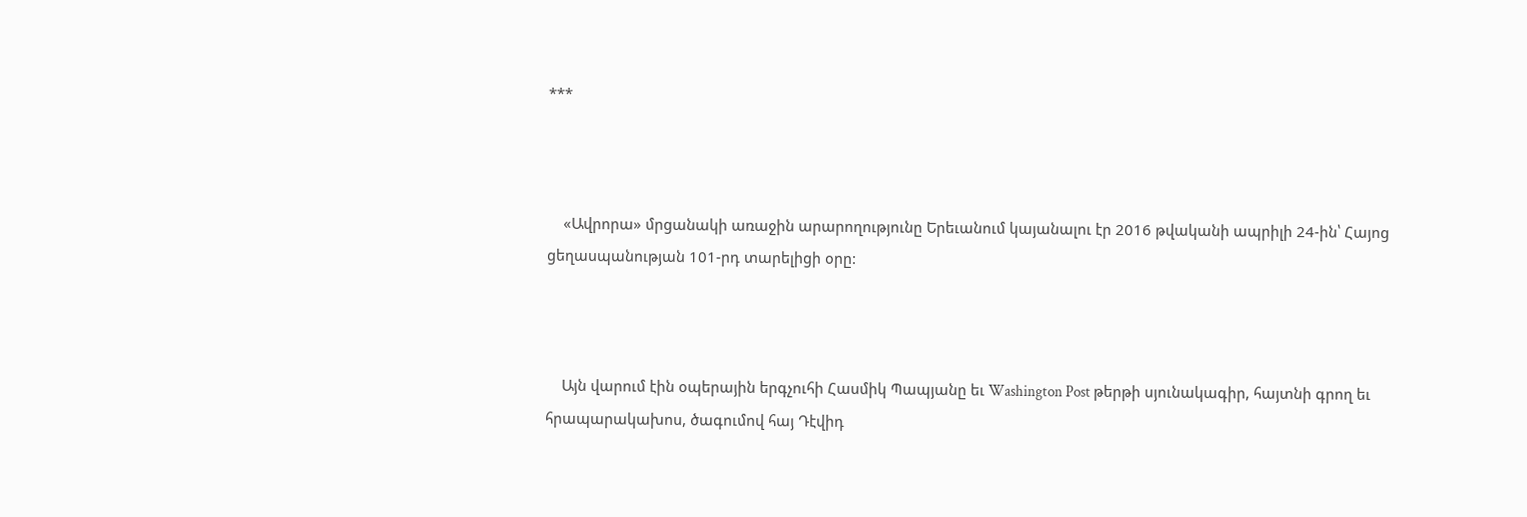***



    «Ավրորա» մրցանակի առաջին արարողությունը Երեւանում կայանալու էր 2016 թվականի ապրիլի 24-ին՝ Հայոց ցեղասպանության 101-րդ տարելիցի օրը:



    Այն վարում էին օպերային երգչուհի Հասմիկ Պապյանը եւ Washington Post թերթի սյունակագիր, հայտնի գրող եւ հրապարակախոս, ծագումով հայ Դէվիդ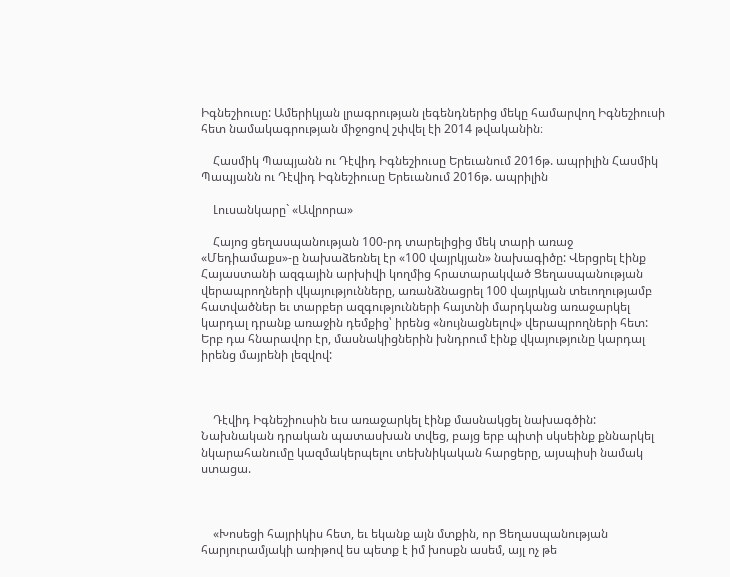Իգնեշիուսը: Ամերիկյան լրագրության լեգենդներից մեկը համարվող Իգնեշիուսի հետ նամակագրության միջոցով շփվել էի 2014 թվականին։

    Հասմիկ Պապյանն ու Դէվիդ Իգնեշիուսը Երեւանում 2016թ. ապրիլին Հասմիկ Պապյանն ու Դէվիդ Իգնեշիուսը Երեւանում 2016թ. ապրիլին

    Լուսանկարը` «Ավրորա»

    Հայոց ցեղասպանության 100-րդ տարելիցից մեկ տարի առաջ «Մեդիամաքս»-ը նախաձեռնել էր «100 վայրկյան» նախագիծը: Վերցրել էինք Հայաստանի ազգային արխիվի կողմից հրատարակված Ցեղասպանության վերապրողների վկայությունները, առանձնացրել 100 վայրկյան տեւողությամբ հատվածներ եւ տարբեր ազգությունների հայտնի մարդկանց առաջարկել կարդալ դրանք առաջին դեմքից՝ իրենց «նույնացնելով» վերապրողների հետ: Երբ դա հնարավոր էր, մասնակիցներին խնդրում էինք վկայությունը կարդալ իրենց մայրենի լեզվով:



    Դէվիդ Իգնեշիուսին եւս առաջարկել էինք մասնակցել նախագծին: Նախնական դրական պատասխան տվեց, բայց երբ պիտի սկսեինք քննարկել նկարահանումը կազմակերպելու տեխնիկական հարցերը, այսպիսի նամակ ստացա.



    «Խոսեցի հայրիկիս հետ, եւ եկանք այն մտքին, որ Ցեղասպանության հարյուրամյակի առիթով ես պետք է իմ խոսքն ասեմ, այլ ոչ թե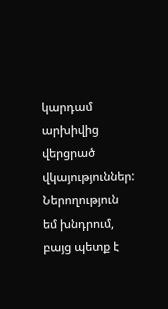կարդամ արխիվից վերցրած վկայություններ: Ներողություն եմ խնդրում, բայց պետք է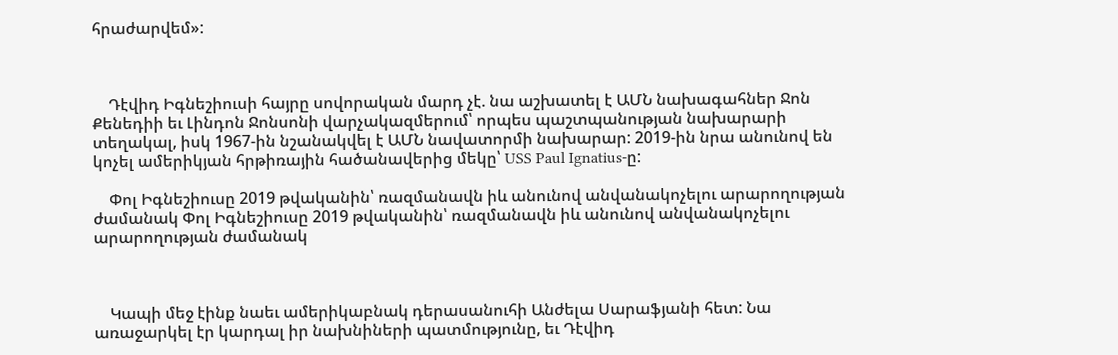հրաժարվեմ»:



    Դէվիդ Իգնեշիուսի հայրը սովորական մարդ չէ. նա աշխատել է ԱՄՆ նախագահներ Ջոն Քենեդիի եւ Լինդոն Ջոնսոնի վարչակազմերում՝ որպես պաշտպանության նախարարի տեղակալ, իսկ 1967-ին նշանակվել է ԱՄՆ նավատորմի նախարար: 2019-ին նրա անունով են կոչել ամերիկյան հրթիռային հածանավերից մեկը՝ USS Paul Ignatius-ը:

    Փոլ Իգնեշիուսը 2019 թվականին՝ ռազմանավն իև անունով անվանակոչելու արարողության ժամանակ Փոլ Իգնեշիուսը 2019 թվականին՝ ռազմանավն իև անունով անվանակոչելու արարողության ժամանակ



    Կապի մեջ էինք նաեւ ամերիկաբնակ դերասանուհի Անժելա Սարաֆյանի հետ: Նա առաջարկել էր կարդալ իր նախնիների պատմությունը, եւ Դէվիդ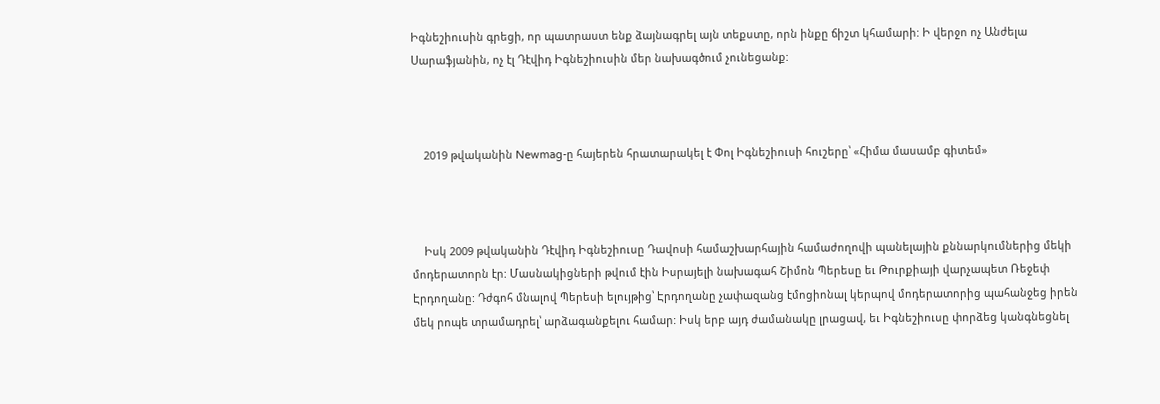Իգնեշիուսին գրեցի, որ պատրաստ ենք ձայնագրել այն տեքստը, որն ինքը ճիշտ կհամարի: Ի վերջո ոչ Անժելա Սարաֆյանին, ոչ էլ Դէվիդ Իգնեշիուսին մեր նախագծում չունեցանք:



    2019 թվականին Newmag-ը հայերեն հրատարակել է Փոլ Իգնեշիուսի հուշերը՝ «Հիմա մասամբ գիտեմ»



    Իսկ 2009 թվականին Դէվիդ Իգնեշիուսը Դավոսի համաշխարհային համաժողովի պանելային քննարկումներից մեկի մոդերատորն էր: Մասնակիցների թվում էին Իսրայելի նախագահ Շիմոն Պերեսը եւ Թուրքիայի վարչապետ Ռեջեփ Էրդողանը: Դժգոհ մնալով Պերեսի ելույթից՝ Էրդողանը չափազանց էմոցիոնալ կերպով մոդերատորից պահանջեց իրեն մեկ րոպե տրամադրել՝ արձագանքելու համար: Իսկ երբ այդ ժամանակը լրացավ, եւ Իգնեշիուսը փորձեց կանգնեցնել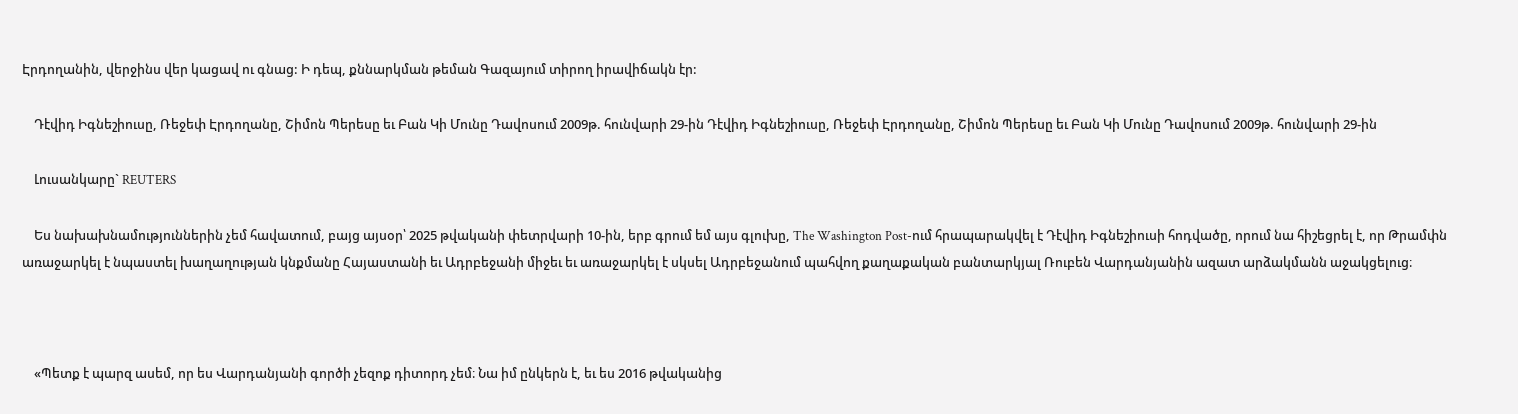Էրդողանին, վերջինս վեր կացավ ու գնաց: Ի դեպ, քննարկման թեման Գազայում տիրող իրավիճակն էր:

    Դէվիդ Իգնեշիուսը, Ռեջեփ Էրդողանը, Շիմոն Պերեսը եւ Բան Կի Մունը Դավոսում 2009թ. հունվարի 29-ին Դէվիդ Իգնեշիուսը, Ռեջեփ Էրդողանը, Շիմոն Պերեսը եւ Բան Կի Մունը Դավոսում 2009թ. հունվարի 29-ին

    Լուսանկարը` REUTERS

    Ես նախախնամություններին չեմ հավատում, բայց այսօր՝ 2025 թվականի փետրվարի 10-ին, երբ գրում եմ այս գլուխը, The Washington Post-ում հրապարակվել է Դէվիդ Իգնեշիուսի հոդվածը, որում նա հիշեցրել է, որ Թրամփն առաջարկել է նպաստել խաղաղության կնքմանը Հայաստանի եւ Ադրբեջանի միջեւ եւ առաջարկել է սկսել Ադրբեջանում պահվող քաղաքական բանտարկյալ Ռուբեն Վարդանյանին ազատ արձակմանն աջակցելուց։



    «Պետք է պարզ ասեմ, որ ես Վարդանյանի գործի չեզոք դիտորդ չեմ։ Նա իմ ընկերն է, եւ ես 2016 թվականից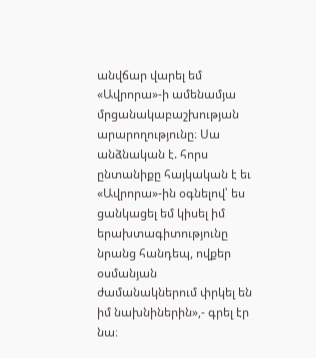անվճար վարել եմ «Ավրորա»-ի ամենամյա մրցանակաբաշխության արարողությունը։ Սա անձնական է. հորս ընտանիքը հայկական է եւ «Ավրորա»-ին օգնելով՝ ես ցանկացել եմ կիսել իմ երախտագիտությունը նրանց հանդեպ, ովքեր օսմանյան ժամանակներում փրկել են իմ նախնիներին»,- գրել էր նա։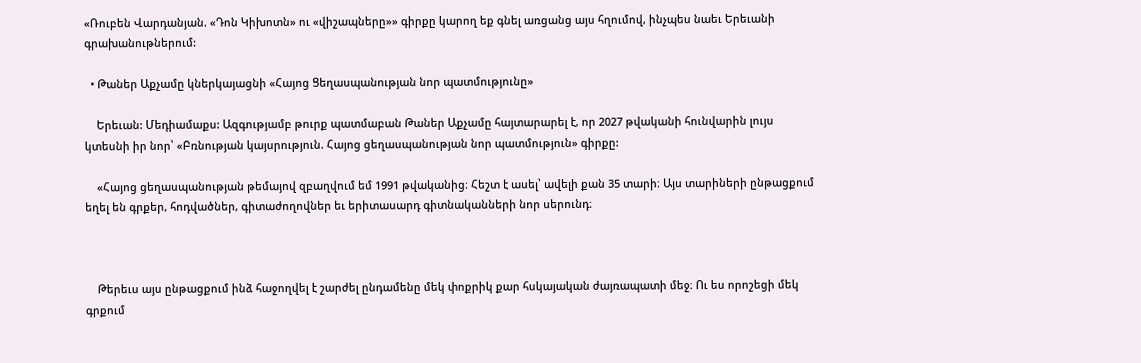«Ռուբեն Վարդանյան. «Դոն Կիխոտն» ու «վիշապները»» գիրքը կարող եք գնել առցանց այս հղումով, ինչպես նաեւ Երեւանի գրախանութներում:

  • Թաներ Աքչամը կներկայացնի «Հայոց Ցեղասպանության նոր պատմությունը»

    Երեւան: Մեդիամաքս: Ազգությամբ թուրք պատմաբան Թաներ Աքչամը հայտարարել է, որ 2027 թվականի հունվարին լույս կտեսնի իր նոր՝ «Բռնության կայսրություն. Հայոց ցեղասպանության նոր պատմություն» գիրքը:

    «Հայոց ցեղասպանության թեմայով զբաղվում եմ 1991 թվականից։ Հեշտ է ասել՝ ավելի քան 35 տարի։ Այս տարիների ընթացքում եղել են գրքեր, հոդվածներ, գիտաժողովներ եւ երիտասարդ գիտնականների նոր սերունդ։



    Թերեւս այս ընթացքում ինձ հաջողվել է շարժել ընդամենը մեկ փոքրիկ քար հսկայական ժայռապատի մեջ։ Ու ես որոշեցի մեկ գրքում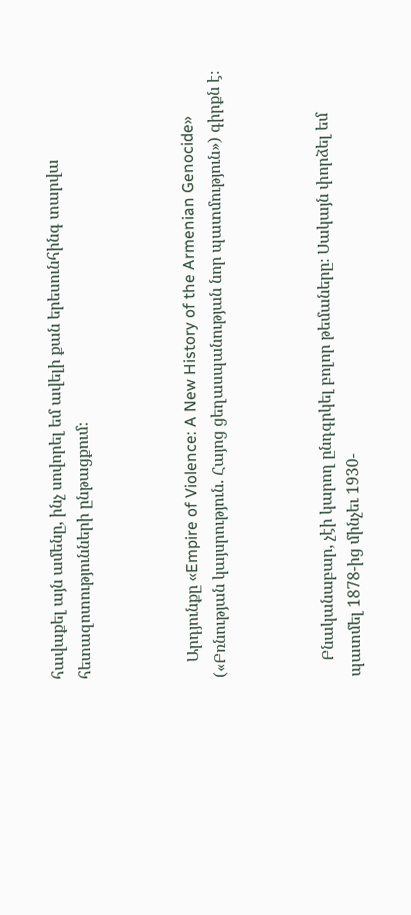հավաքել այն ամենը, ինչ սովորել եմ ավելի քան երեսունհինգ տարվա հետազոտությունների ընթացքում։



    Արդյունքը «Empire of Violence: A New History of the Armenian Genocide» («Բռնության կայսրություն. Հայոց ցեղասպանության նոր պատմություն») գիրքն է։



    Բնականաբար, չէի կարող ընդգրկել բոլոր թեմաները։ Սակայն փորձել եմ պատմել 1878-ից մինչեւ 1930-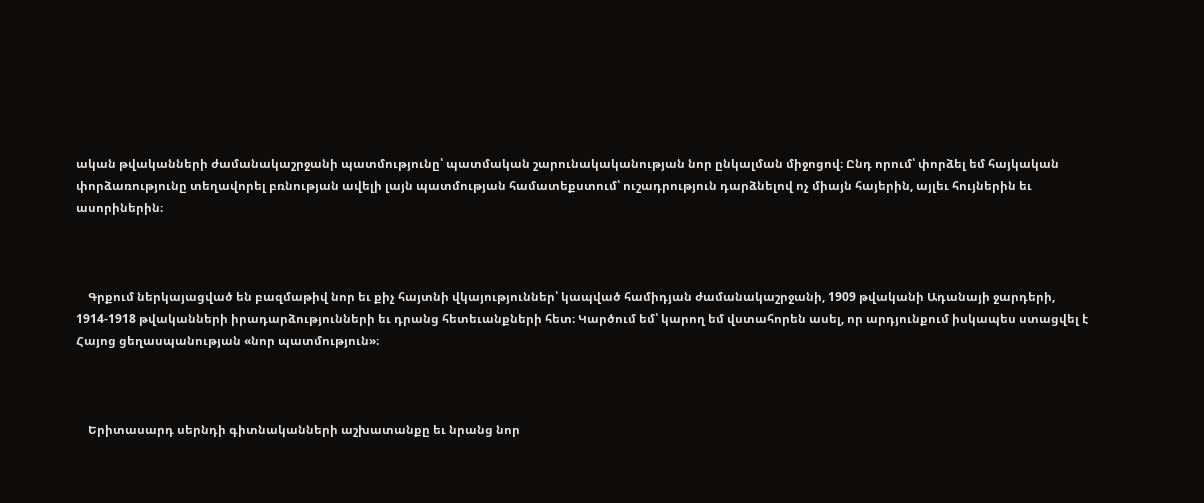ական թվականների ժամանակաշրջանի պատմությունը՝ պատմական շարունակականության նոր ընկալման միջոցով։ Ընդ որում՝ փորձել եմ հայկական փորձառությունը տեղավորել բռնության ավելի լայն պատմության համատեքստում՝ ուշադրություն դարձնելով ոչ միայն հայերին, այլեւ հույներին եւ ասորիներին։



    Գրքում ներկայացված են բազմաթիվ նոր եւ քիչ հայտնի վկայություններ՝ կապված համիդյան ժամանակաշրջանի, 1909 թվականի Ադանայի ջարդերի, 1914-1918 թվականների իրադարձությունների եւ դրանց հետեւանքների հետ։ Կարծում եմ՝ կարող եմ վստահորեն ասել, որ արդյունքում իսկապես ստացվել է Հայոց ցեղասպանության «նոր պատմություն»։



    Երիտասարդ սերնդի գիտնականների աշխատանքը եւ նրանց նոր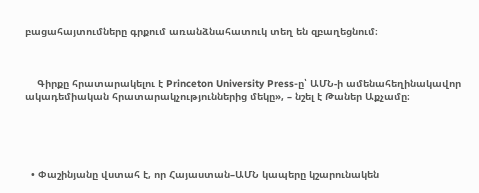բացահայտումները գրքում առանձնահատուկ տեղ են զբաղեցնում։



    Գիրքը հրատարակելու է Princeton University Press-ը՝ ԱՄՆ-ի ամենահեղինակավոր ակադեմիական հրատարակչություններից մեկը», – նշել է Թաներ Աքչամը։





  • Փաշինյանը վստահ է, որ Հայաստան–ԱՄՆ կապերը կշարունակեն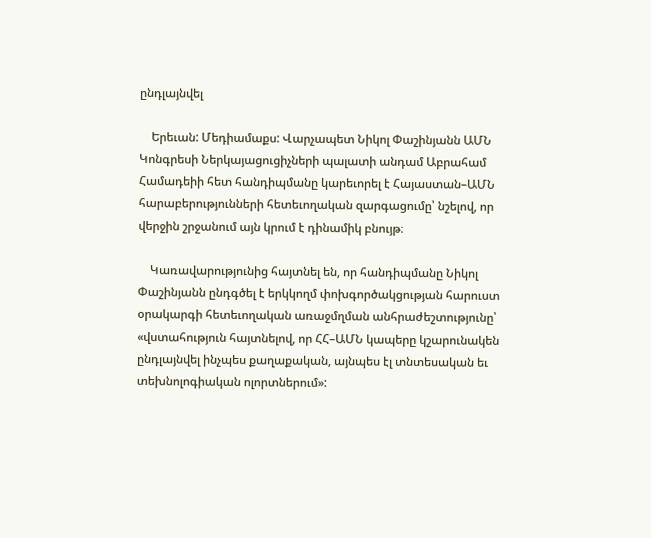ընդլայնվել

    Երեւան: Մեդիամաքս: Վարչապետ Նիկոլ Փաշինյանն ԱՄՆ Կոնգրեսի Ներկայացուցիչների պալատի անդամ Աբրահամ Համադեիի հետ հանդիպմանը կարեւորել է Հայաստան–ԱՄՆ հարաբերությունների հետեւողական զարգացումը՝ նշելով, որ վերջին շրջանում այն կրում է դինամիկ բնույթ։

    Կառավարությունից հայտնել են, որ հանդիպմանը Նիկոլ Փաշինյանն ընդգծել է երկկողմ փոխգործակցության հարուստ օրակարգի հետեւողական առաջմղման անհրաժեշտությունը՝ «վստահություն հայտնելով, որ ՀՀ–ԱՄՆ կապերը կշարունակեն ընդլայնվել ինչպես քաղաքական, այնպես էլ տնտեսական եւ տեխնոլոգիական ոլորտներում»: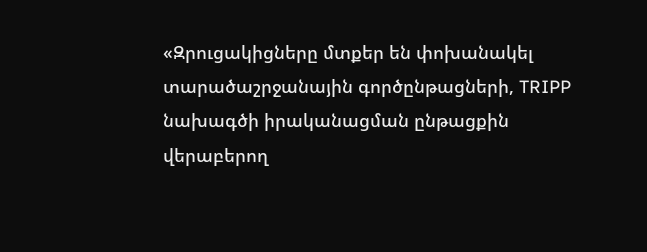«Զրուցակիցները մտքեր են փոխանակել տարածաշրջանային գործընթացների, TRIPP նախագծի իրականացման ընթացքին վերաբերող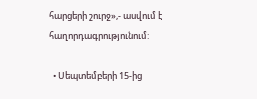հարցերի շուրջ»,- ասվում է հաղորդագրությունում:

  • Սեպտեմբերի 15-ից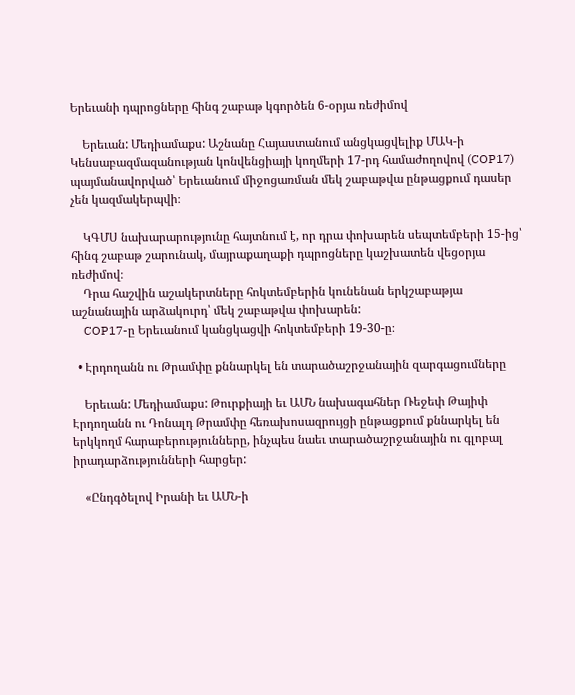Երեւանի դպրոցները հինգ շաբաթ կգործեն 6-օրյա ռեժիմով

    Երեւան: Մեդիամաքս: Աշնանը Հայաստանում անցկացվելիք ՄԱԿ-ի Կենսաբազմազանության կոնվենցիայի կողմերի 17-րդ համաժողովով (COP17) պայմանավորված՝ Երեւանում միջոցառման մեկ շաբաթվա ընթացքում դասեր չեն կազմակերպվի։

    ԿԳՄՍ նախարարությունը հայտնում է, որ դրա փոխարեն սեպտեմբերի 15-ից՝ հինգ շաբաթ շարունակ, մայրաքաղաքի դպրոցները կաշխատեն վեցօրյա ռեժիմով։
    Դրա հաշվին աշակերտները հոկտեմբերին կունենան երկշաբաթյա աշնանային արձակուրդ՝ մեկ շաբաթվա փոխարեն:
    COP17-ը Երեւանում կանցկացվի հոկտեմբերի 19-30-ը։

  • Էրդողանն ու Թրամփը քննարկել են տարածաշրջանային զարգացումները

    Երեւան: Մեդիամաքս: Թուրքիայի եւ ԱՄՆ նախագահներ Ռեջեփ Թայիփ Էրդողանն ու Դոնալդ Թրամփը հեռախոսազրույցի ընթացքում քննարկել են երկկողմ հարաբերությունները, ինչպես նաեւ տարածաշրջանային ու գլոբալ իրադարձությունների հարցեր:

    «Ընդգծելով Իրանի եւ ԱՄՆ-ի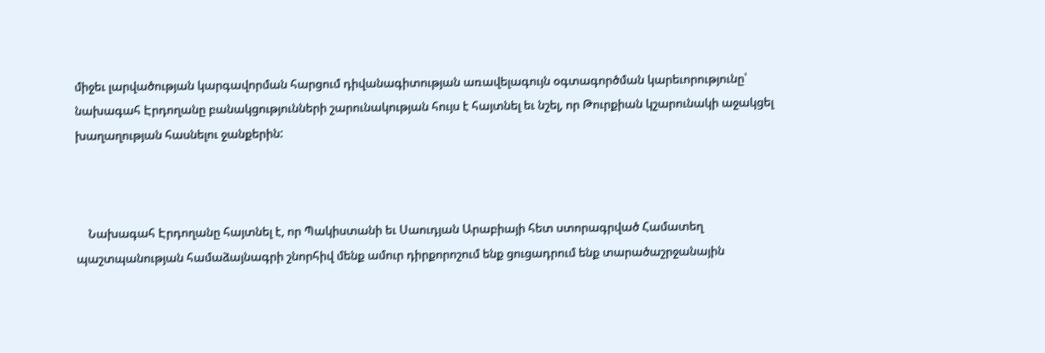միջեւ լարվածության կարգավորման հարցում դիվանագիտության առավելագույն օգտագործման կարեւորությունը՝ նախագահ Էրդողանը բանակցությունների շարունակության հույս է հայտնել եւ նշել, որ Թուրքիան կշարունակի աջակցել խաղաղության հասնելու ջանքերին:



    Նախագահ Էրդողանը հայտնել է, որ Պակիստանի եւ Սաուդյան Արաբիայի հետ ստորագրված Համատեղ պաշտպանության համաձայնագրի շնորհիվ մենք ամուր դիրքորոշում ենք ցուցադրում ենք տարածաշրջանային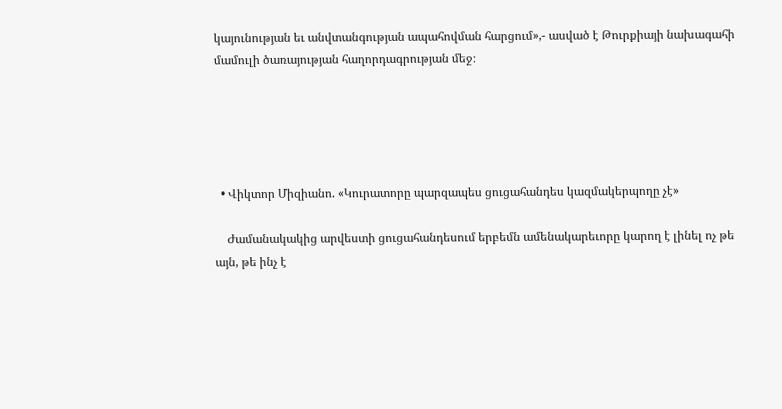կայունության եւ անվտանգության ապահովման հարցում»,- ասված է Թուրքիայի նախագահի մամուլի ծառայության հաղորդագրության մեջ։





  • Վիկտոր Միզիանո. «Կուրատորը պարզապես ցուցահանդես կազմակերպողը չէ»

    Ժամանակակից արվեստի ցուցահանդեսում երբեմն ամենակարեւորը կարող է լինել ոչ թե այն, թե ինչ է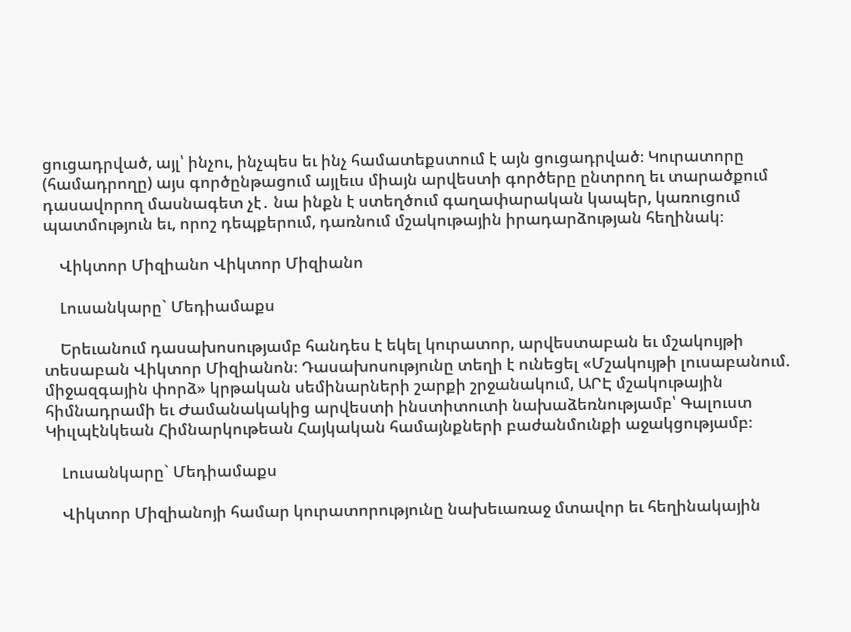ցուցադրված, այլ՝ ինչու, ինչպես եւ ինչ համատեքստում է այն ցուցադրված։ Կուրատորը (համադրողը) այս գործընթացում այլեւս միայն արվեստի գործերը ընտրող եւ տարածքում դասավորող մասնագետ չէ․ նա ինքն է ստեղծում գաղափարական կապեր, կառուցում պատմություն եւ, որոշ դեպքերում, դառնում մշակութային իրադարձության հեղինակ։

    Վիկտոր Միզիանո Վիկտոր Միզիանո

    Լուսանկարը` Մեդիամաքս

    Երեւանում դասախոսությամբ հանդես է եկել կուրատոր, արվեստաբան եւ մշակույթի տեսաբան Վիկտոր Միզիանոն։ Դասախոսությունը տեղի է ունեցել «Մշակույթի լուսաբանում. միջազգային փորձ» կրթական սեմինարների շարքի շրջանակում, ԱՐԷ մշակութային հիմնադրամի եւ Ժամանակակից արվեստի ինստիտուտի նախաձեռնությամբ՝ Գալուստ Կիւլպէնկեան Հիմնարկութեան Հայկական համայնքների բաժանմունքի աջակցությամբ։

    Լուսանկարը` Մեդիամաքս

    Վիկտոր Միզիանոյի համար կուրատորությունը նախեւառաջ մտավոր եւ հեղինակային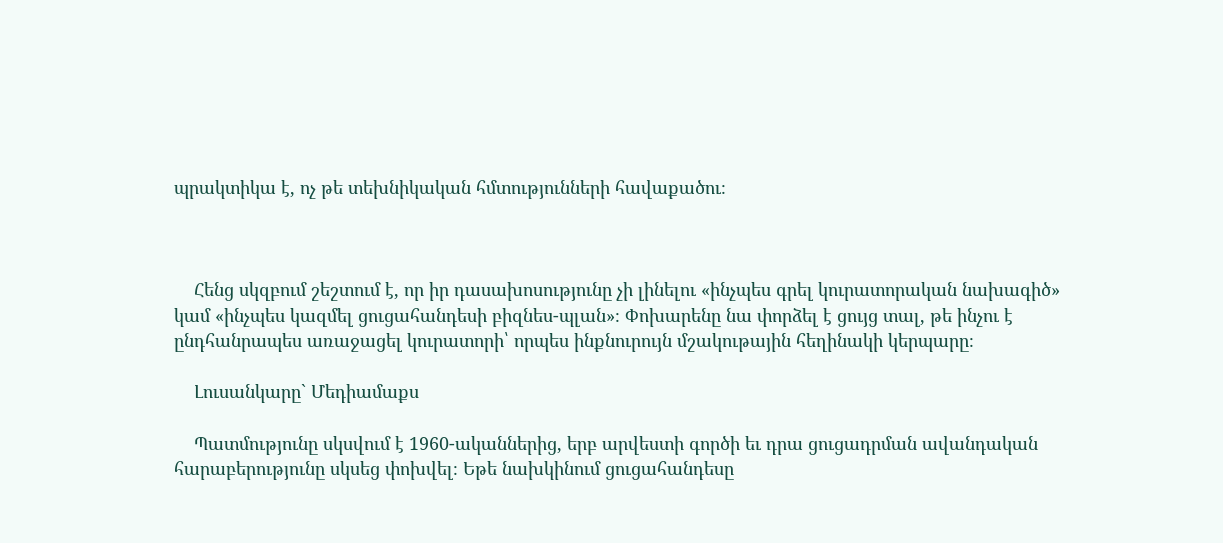պրակտիկա է, ոչ թե տեխնիկական հմտությունների հավաքածու։



    Հենց սկզբում շեշտում է, որ իր դասախոսությունը չի լինելու «ինչպես գրել կուրատորական նախագիծ» կամ «ինչպես կազմել ցուցահանդեսի բիզնես-պլան»։ Փոխարենը նա փորձել է ցույց տալ, թե ինչու է ընդհանրապես առաջացել կուրատորի՝ որպես ինքնուրույն մշակութային հեղինակի կերպարը։

    Լուսանկարը` Մեդիամաքս

    Պատմությունը սկսվում է 1960-ականներից, երբ արվեստի գործի եւ դրա ցուցադրման ավանդական հարաբերությունը սկսեց փոխվել։ Եթե նախկինում ցուցահանդեսը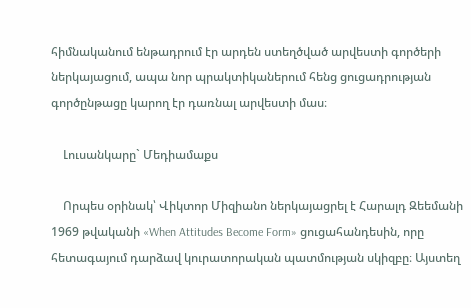հիմնականում ենթադրում էր արդեն ստեղծված արվեստի գործերի ներկայացում, ապա նոր պրակտիկաներում հենց ցուցադրության գործընթացը կարող էր դառնալ արվեստի մաս։

    Լուսանկարը` Մեդիամաքս

    Որպես օրինակ՝ Վիկտոր Միզիանո ներկայացրել է Հարալդ Զեեմանի 1969 թվականի «When Attitudes Become Form» ցուցահանդեսին, որը հետագայում դարձավ կուրատորական պատմության սկիզբը։ Այստեղ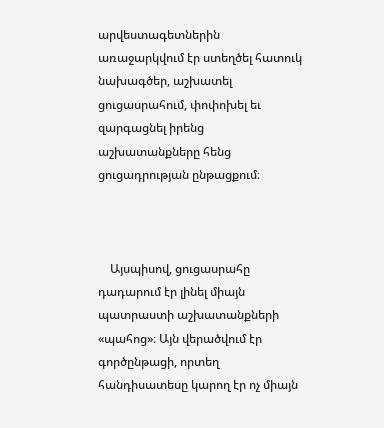արվեստագետներին առաջարկվում էր ստեղծել հատուկ նախագծեր, աշխատել ցուցասրահում, փոփոխել եւ զարգացնել իրենց աշխատանքները հենց ցուցադրության ընթացքում։



    Այսպիսով, ցուցասրահը դադարում էր լինել միայն պատրաստի աշխատանքների «պահոց»։ Այն վերածվում էր գործընթացի, որտեղ հանդիսատեսը կարող էր ոչ միայն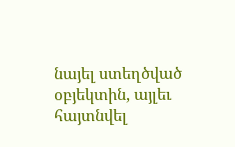նայել ստեղծված օբյեկտին, այլեւ հայտնվել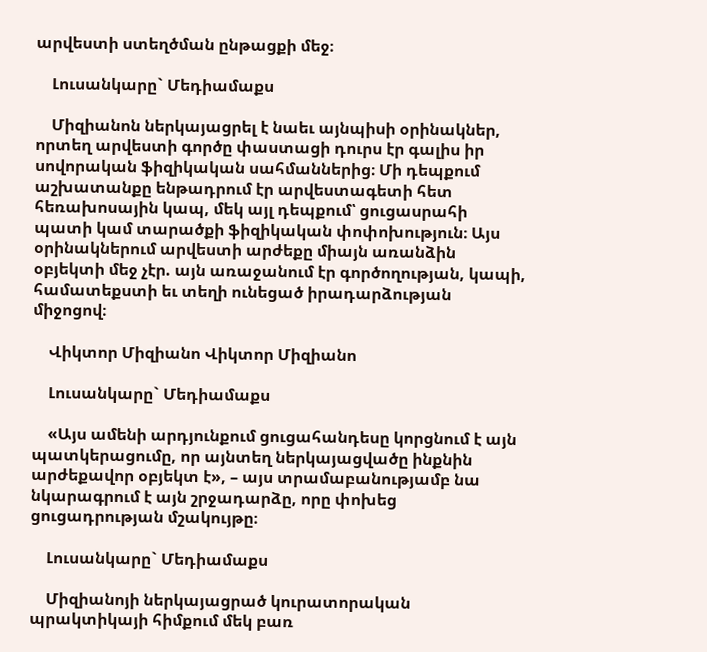արվեստի ստեղծման ընթացքի մեջ։

    Լուսանկարը` Մեդիամաքս

    Միզիանոն ներկայացրել է նաեւ այնպիսի օրինակներ, որտեղ արվեստի գործը փաստացի դուրս էր գալիս իր սովորական ֆիզիկական սահմաններից։ Մի դեպքում աշխատանքը ենթադրում էր արվեստագետի հետ հեռախոսային կապ, մեկ այլ դեպքում՝ ցուցասրահի պատի կամ տարածքի ֆիզիկական փոփոխություն։ Այս օրինակներում արվեստի արժեքը միայն առանձին օբյեկտի մեջ չէր. այն առաջանում էր գործողության, կապի, համատեքստի եւ տեղի ունեցած իրադարձության միջոցով։

    Վիկտոր Միզիանո Վիկտոր Միզիանո

    Լուսանկարը` Մեդիամաքս

    «Այս ամենի արդյունքում ցուցահանդեսը կորցնում է այն պատկերացումը, որ այնտեղ ներկայացվածը ինքնին արժեքավոր օբյեկտ է», – այս տրամաբանությամբ նա նկարագրում է այն շրջադարձը, որը փոխեց ցուցադրության մշակույթը։

    Լուսանկարը` Մեդիամաքս

    Միզիանոյի ներկայացրած կուրատորական պրակտիկայի հիմքում մեկ բառ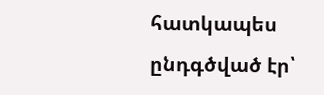հատկապես ընդգծված էր՝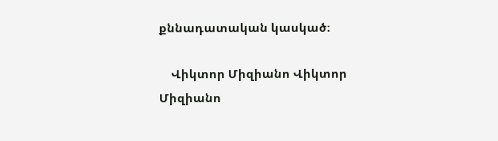քննադատական կասկած։

    Վիկտոր Միզիանո Վիկտոր Միզիանո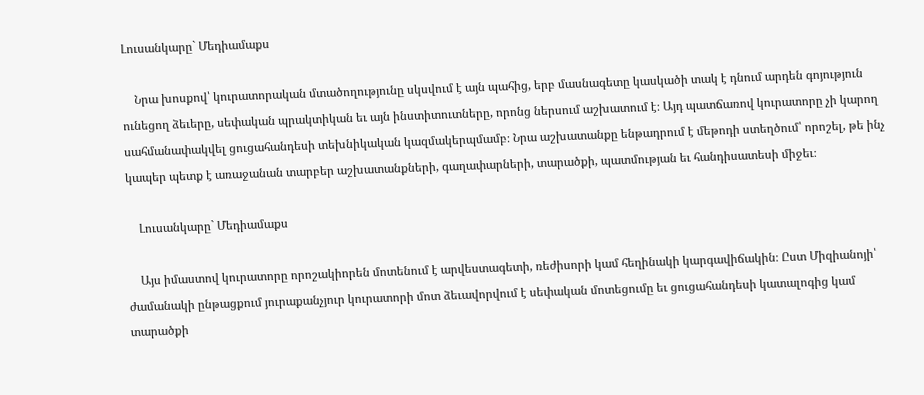Լուսանկարը` Մեդիամաքս

    Նրա խոսքով՝ կուրատորական մտածողությունը սկսվում է այն պահից, երբ մասնագետը կասկածի տակ է դնում արդեն գոյություն ունեցող ձեւերը, սեփական պրակտիկան եւ այն ինստիտուտները, որոնց ներսում աշխատում է։ Այդ պատճառով կուրատորը չի կարող սահմանափակվել ցուցահանդեսի տեխնիկական կազմակերպմամբ։ Նրա աշխատանքը ենթադրում է մեթոդի ստեղծում՝ որոշել, թե ինչ կապեր պետք է առաջանան տարբեր աշխատանքների, գաղափարների, տարածքի, պատմության եւ հանդիսատեսի միջեւ։

    Լուսանկարը` Մեդիամաքս

    Այս իմաստով կուրատորը որոշակիորեն մոտենում է արվեստագետի, ռեժիսորի կամ հեղինակի կարգավիճակին։ Ըստ Միզիանոյի՝ ժամանակի ընթացքում յուրաքանչյուր կուրատորի մոտ ձեւավորվում է սեփական մոտեցումը եւ ցուցահանդեսի կատալոգից կամ տարածքի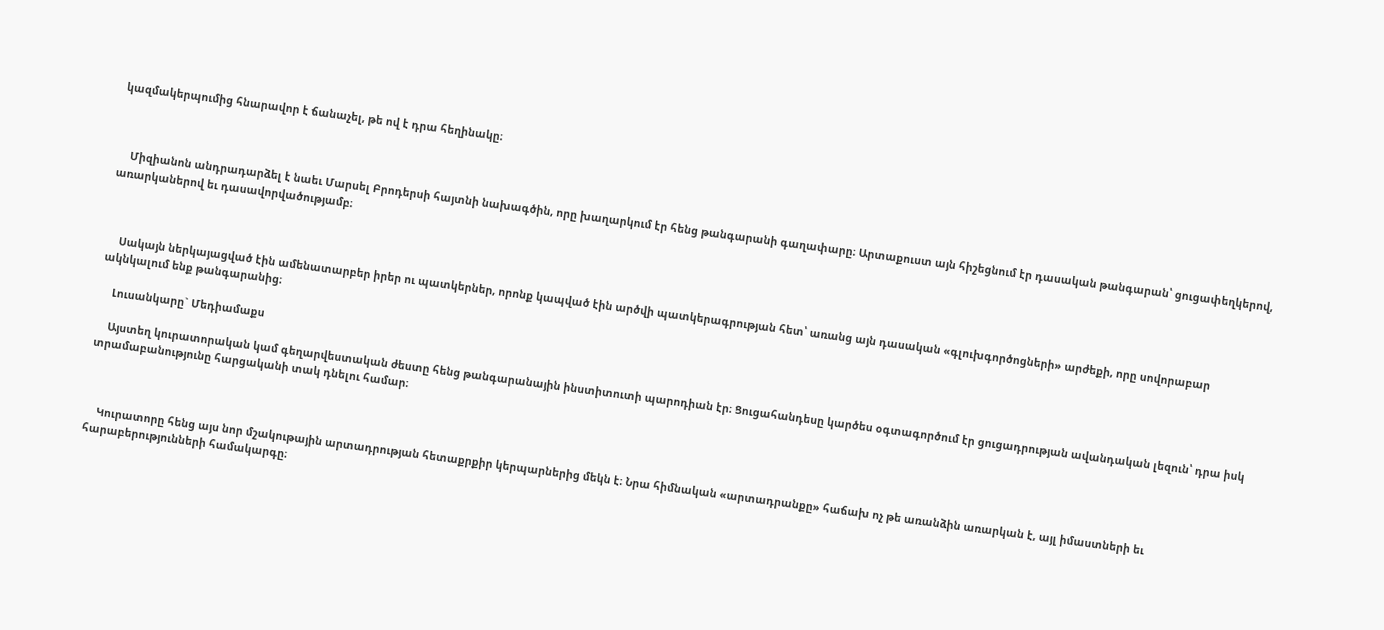կազմակերպումից հնարավոր է ճանաչել, թե ով է դրա հեղինակը։



    Միզիանոն անդրադարձել է նաեւ Մարսել Բրոդերսի հայտնի նախագծին, որը խաղարկում էր հենց թանգարանի գաղափարը։ Արտաքուստ այն հիշեցնում էր դասական թանգարան՝ ցուցափեղկերով, առարկաներով եւ դասավորվածությամբ։



    Սակայն ներկայացված էին ամենատարբեր իրեր ու պատկերներ, որոնք կապված էին արծվի պատկերագրության հետ՝ առանց այն դասական «գլուխգործոցների» արժեքի, որը սովորաբար ակնկալում ենք թանգարանից։

    Լուսանկարը` Մեդիամաքս

    Այստեղ կուրատորական կամ գեղարվեստական ժեստը հենց թանգարանային ինստիտուտի պարոդիան էր։ Ցուցահանդեսը կարծես օգտագործում էր ցուցադրության ավանդական լեզուն՝ դրա իսկ տրամաբանությունը հարցականի տակ դնելու համար։



    Կուրատորը հենց այս նոր մշակութային արտադրության հետաքրքիր կերպարներից մեկն է։ Նրա հիմնական «արտադրանքը» հաճախ ոչ թե առանձին առարկան է, այլ իմաստների եւ հարաբերությունների համակարգը։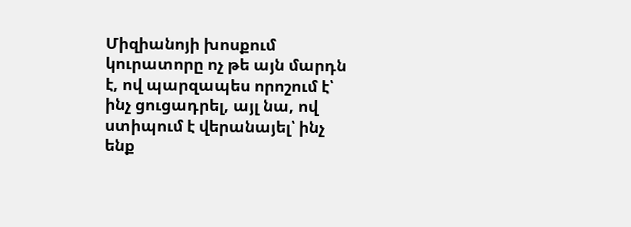Միզիանոյի խոսքում կուրատորը ոչ թե այն մարդն է, ով պարզապես որոշում է՝ ինչ ցուցադրել, այլ նա, ով ստիպում է վերանայել՝ ինչ ենք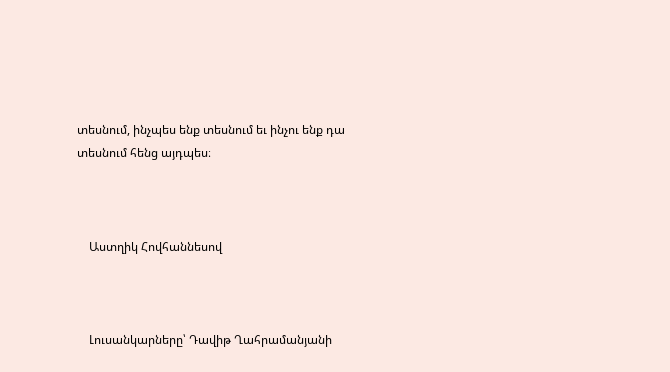տեսնում, ինչպես ենք տեսնում եւ ինչու ենք դա տեսնում հենց այդպես։



    Աստղիկ Հովհաննեսով



    Լուսանկարները՝ Դավիթ Ղահրամանյանի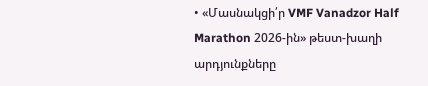• «Մասնակցի՛ր VMF Vanadzor Half Marathon 2026-ին» թեստ-խաղի արդյունքները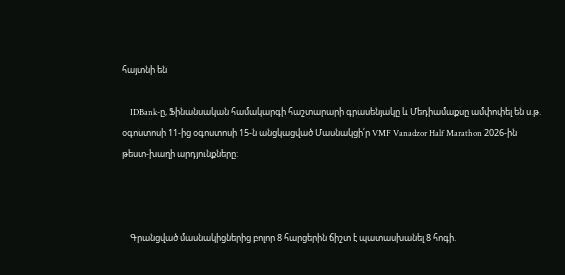հայտնի են

    IDBank-ը, Ֆինանսական համակարգի հաշտարարի գրասենյակը և Մեդիամաքսը ամփոփել են ս.թ. օգոստոսի 11-ից օգոստոսի 15-ն անցկացված Մասնակցի՛ր VMF Vanadzor Half Marathon 2026-ին թեստ-խաղի արդյունքները:



    Գրանցված մասնակիցներից բոլոր 8 հարցերին ճիշտ է պատասխանել 8 հոգի.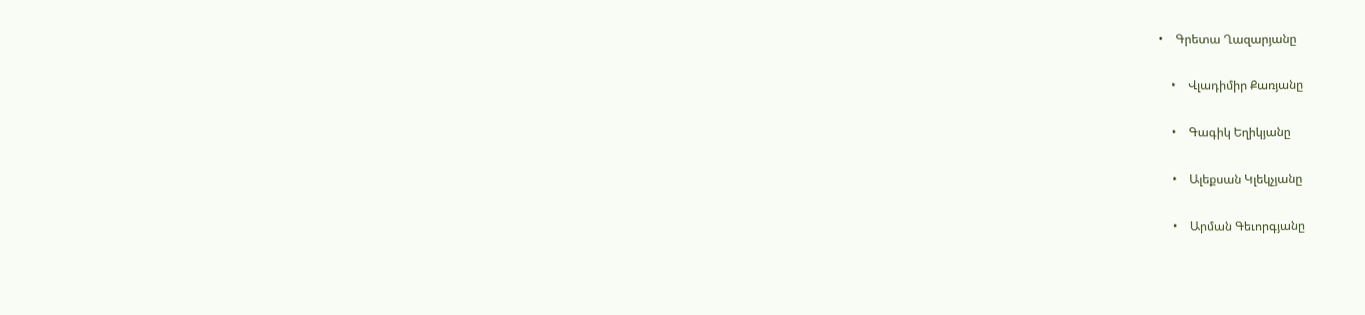•    Գրետա Ղազարյանը

    •    Վլադիմիր Քառյանը

    •    Գագիկ Եղիկյանը

    •    Ալեքսան Կլեկչյանը

    •    Արման Գեւորգյանը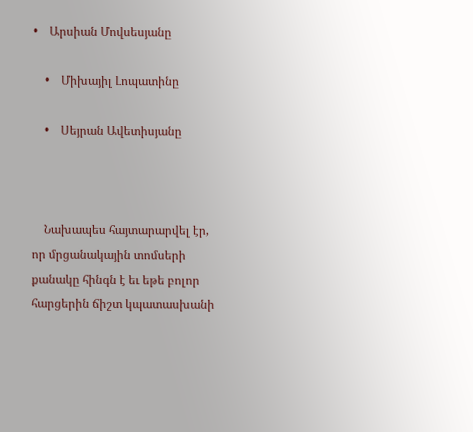•    Արսիան Մովսեսյանը

    •    Միխայիլ Լոպատինը

    •    Սեյրան Ավետիսյանը



    Նախապես հայտարարվել էր, որ մրցանակային տոմսերի քանակը հինգն է եւ եթե բոլոր հարցերին ճիշտ կպատասխանի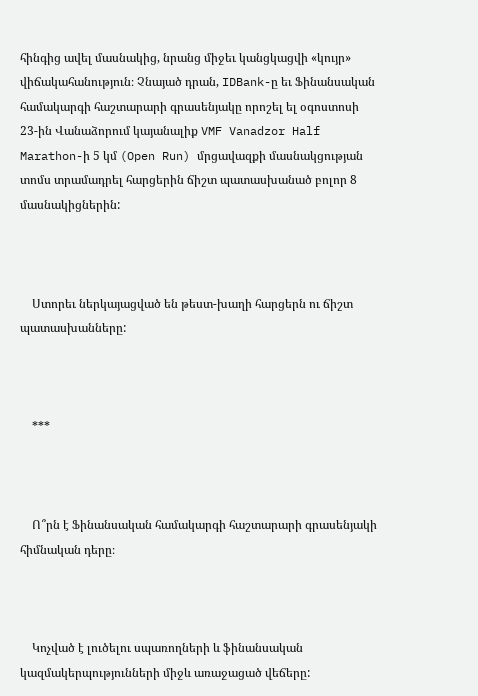հինգից ավել մասնակից, նրանց միջեւ կանցկացվի «կույր» վիճակահանություն։ Չնայած դրան, IDBank-ը եւ Ֆինանսական համակարգի հաշտարարի գրասենյակը որոշել ել օգոստոսի 23-ին Վանաձորում կայանալիք VMF Vanadzor Half Marathon-ի 5 կմ (Open Run) մրցավազքի մասնակցության տոմս տրամադրել հարցերին ճիշտ պատասխանած բոլոր 8 մասնակիցներին:



    Ստորեւ ներկայացված են թեստ-խաղի հարցերն ու ճիշտ պատասխանները:



    ***



    Ո՞րն է Ֆինանսական համակարգի հաշտարարի գրասենյակի հիմնական դերը։



    Կոչված է լուծելու սպառողների և ֆինանսական կազմակերպությունների միջև առաջացած վեճերը: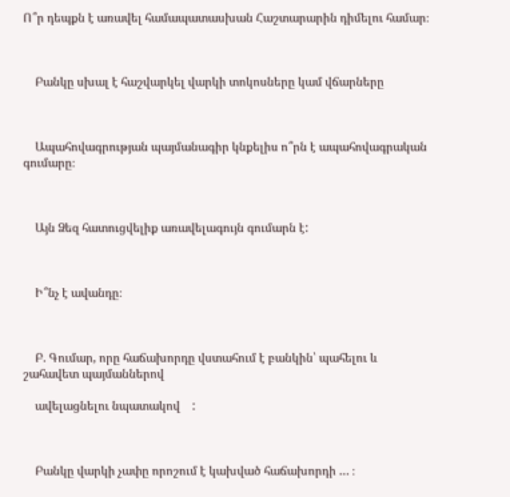Ո՞ր դեպքն է առավել համապատասխան Հաշտարարին դիմելու համար։



    Բանկը սխալ է հաշվարկել վարկի տոկոսները կամ վճարները



    Ապահովագրության պայմանագիր կնքելիս ո՞րն է ապահովագրական գումարը։



    Այն Ձեզ հատուցվելիք առավելագույն գումարն է:



    Ի՞նչ է ավանդը։



    Բ. Գումար, որը հաճախորդը վստահում է բանկին՝ պահելու և շահավետ պայմաններով

    ավելացնելու նպատակով    :



    Բանկը վարկի չափը որոշում է կախված հաճախորդի … ։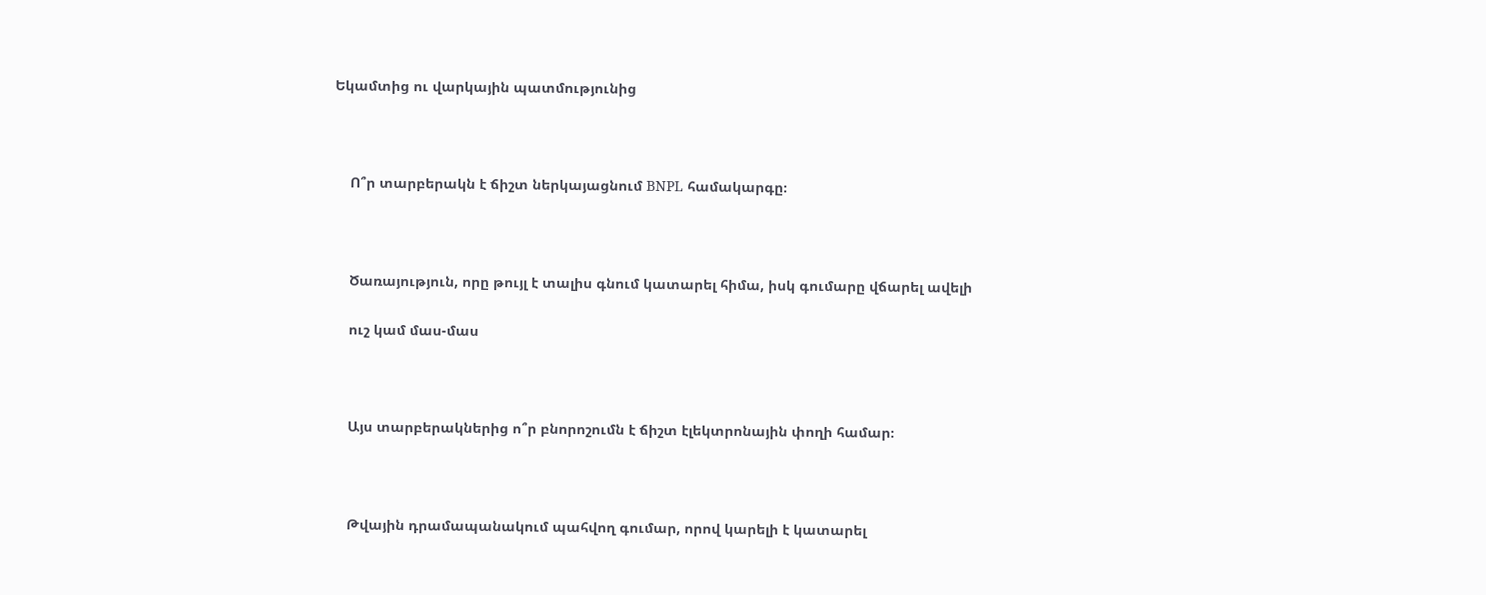Եկամտից ու վարկային պատմությունից



    Ո՞ր տարբերակն է ճիշտ ներկայացնում BNPL համակարգը։



    Ծառայություն, որը թույլ է տալիս գնում կատարել հիմա, իսկ գումարը վճարել ավելի

    ուշ կամ մաս-մաս



    Այս տարբերակներից ո՞ր բնորոշումն է ճիշտ էլեկտրոնային փողի համար։



    Թվային դրամապանակում պահվող գումար, որով կարելի է կատարել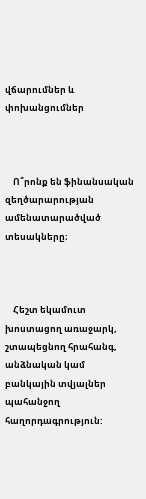վճարումներ և փոխանցումներ



    Ո՞րոնք են ֆինանսական զեղծարարության ամենատարածված տեսակները։



    Հեշտ եկամուտ խոստացող առաջարկ, շտապեցնող հրահանգ, անձնական կամ բանկային տվյալներ պահանջող հաղորդագրություն: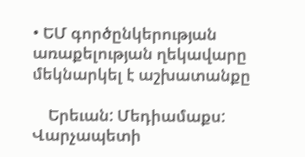• ԵՄ գործընկերության առաքելության ղեկավարը մեկնարկել է աշխատանքը

    Երեւան: Մեդիամաքս: Վարչապետի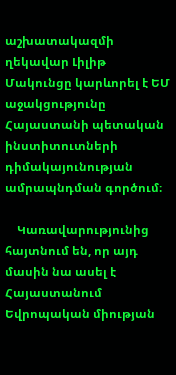աշխատակազմի ղեկավար Լիլիթ Մակունցը կարևորել է ԵՄ աջակցությունը Հայաստանի պետական ինստիտուտների դիմակայունության ամրապնդման գործում։

    Կառավարությունից հայտնում են, որ այդ մասին նա ասել է Հայաստանում Եվրոպական միության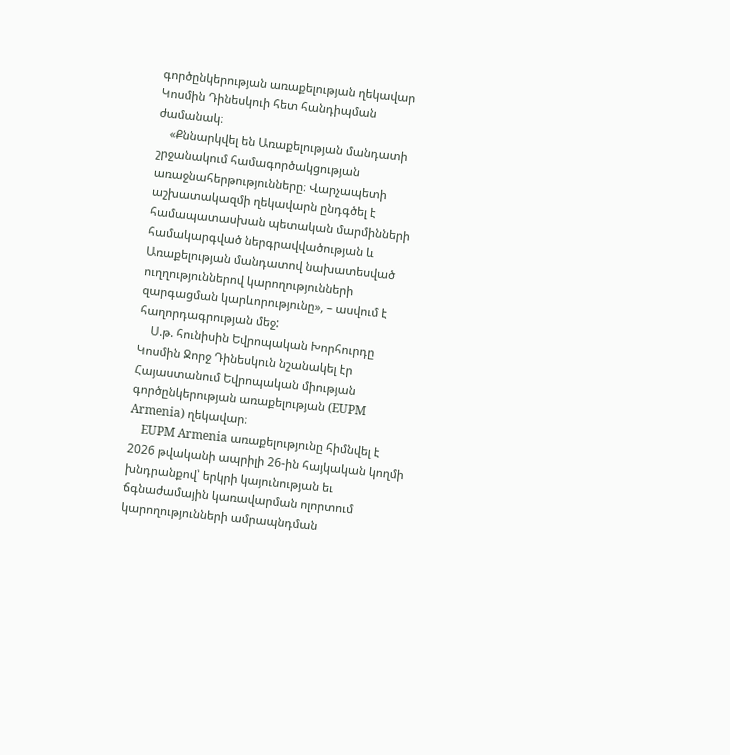գործընկերության առաքելության ղեկավար Կոսմին Դինեսկուի հետ հանդիպման ժամանակ։
    «Քննարկվել են Առաքելության մանդատի շրջանակում համագործակցության առաջնահերթությունները։ Վարչապետի աշխատակազմի ղեկավարն ընդգծել է համապատասխան պետական մարմինների համակարգված ներգրավվածության և Առաքելության մանդատով նախատեսված ուղղություններով կարողությունների զարգացման կարևորությունը», – ասվում է հաղորդագրության մեջ:
    Ս.թ. հունիսին Եվրոպական Խորհուրդը Կոսմին Ջորջ Դինեսկուն նշանակել էր Հայաստանում Եվրոպական միության գործընկերության առաքելության (EUPM Armenia) ղեկավար։
    EUPM Armenia առաքելությունը հիմնվել է 2026 թվականի ապրիլի 26-ին հայկական կողմի խնդրանքով՝ երկրի կայունության եւ ճգնաժամային կառավարման ոլորտում կարողությունների ամրապնդման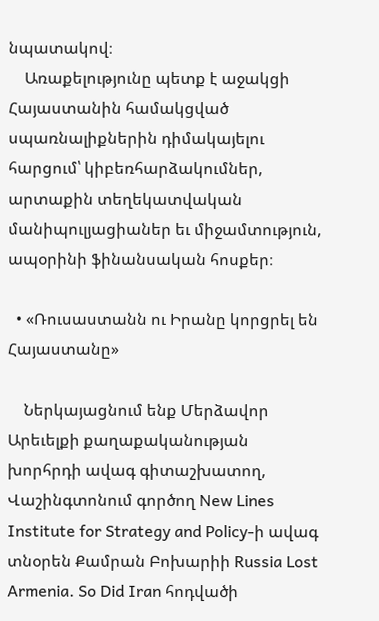նպատակով։
    Առաքելությունը պետք է աջակցի Հայաստանին համակցված սպառնալիքներին դիմակայելու հարցում՝ կիբեռհարձակումներ, արտաքին տեղեկատվական մանիպուլյացիաներ եւ միջամտություն, ապօրինի ֆինանսական հոսքեր։

  • «Ռուսաստանն ու Իրանը կորցրել են Հայաստանը»

    Ներկայացնում ենք Մերձավոր Արեւելքի քաղաքականության խորհրդի ավագ գիտաշխատող, Վաշինգտոնում գործող New Lines Institute for Strategy and Policy-ի ավագ տնօրեն Քամրան Բոխարիի Russia Lost Armenia. So Did Iran հոդվածի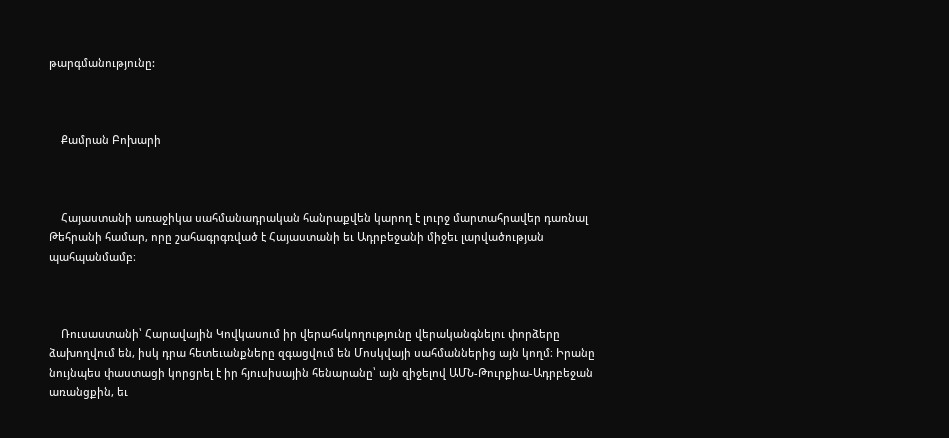թարգմանությունը:



    Քամրան Բոխարի



    Հայաստանի առաջիկա սահմանադրական հանրաքվեն կարող է լուրջ մարտահրավեր դառնալ Թեհրանի համար, որը շահագրգռված է Հայաստանի եւ Ադրբեջանի միջեւ լարվածության պահպանմամբ։



    Ռուսաստանի՝ Հարավային Կովկասում իր վերահսկողությունը վերականգնելու փորձերը ձախողվում են, իսկ դրա հետեւանքները զգացվում են Մոսկվայի սահմաններից այն կողմ։ Իրանը նույնպես փաստացի կորցրել է իր հյուսիսային հենարանը՝ այն զիջելով ԱՄՆ-Թուրքիա-Ադրբեջան առանցքին, եւ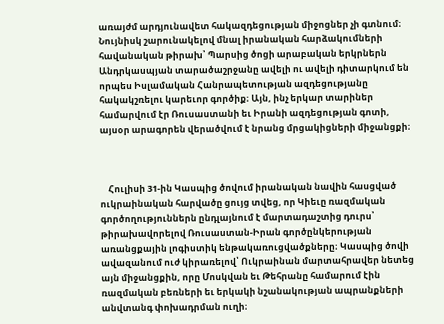առայժմ արդյունավետ հակազդեցության միջոցներ չի գտնում։ Նույնիսկ շարունակելով մնալ իրանական հարձակումների հավանական թիրախ՝ Պարսից ծոցի արաբական երկրներն Անդրկասպյան տարածաշրջանը ավելի ու ավելի դիտարկում են որպես Իսլամական Հանրապետության ազդեցությանը հակակշռելու կարեւոր գործիք։ Այն, ինչ երկար տարիներ համարվում էր Ռուսաստանի եւ Իրանի ազդեցության գոտի, այսօր արագորեն վերածվում է նրանց մրցակիցների միջանցքի։



    Հուլիսի 31-ին Կասպից ծովում իրանական նավին հասցված ուկրաինական հարվածը ցույց տվեց, որ Կիեւը ռազմական գործողություններն ընդլայնում է մարտադաշտից դուրս՝ թիրախավորելով Ռուսաստան-Իրան գործընկերության առանցքային լոգիստիկ ենթակառուցվածքները։ Կասպից ծովի ավազանում ուժ կիրառելով՝ Ուկրաինան մարտահրավեր նետեց այն միջանցքին, որը Մոսկվան եւ Թեհրանը համարում էին ռազմական բեռների եւ երկակի նշանակության ապրանքների անվտանգ փոխադրման ուղի։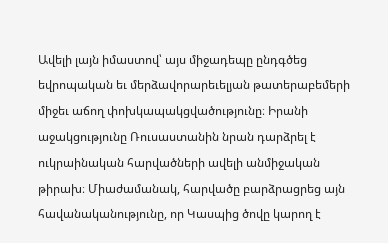Ավելի լայն իմաստով՝ այս միջադեպը ընդգծեց եվրոպական եւ մերձավորարեւելյան թատերաբեմերի միջեւ աճող փոխկապակցվածությունը։ Իրանի աջակցությունը Ռուսաստանին նրան դարձրել է ուկրաինական հարվածների ավելի անմիջական թիրախ։ Միաժամանակ, հարվածը բարձրացրեց այն հավանականությունը, որ Կասպից ծովը կարող է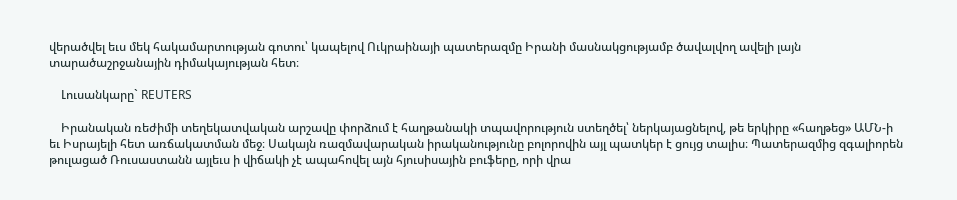վերածվել եւս մեկ հակամարտության գոտու՝ կապելով Ուկրաինայի պատերազմը Իրանի մասնակցությամբ ծավալվող ավելի լայն տարածաշրջանային դիմակայության հետ։

    Լուսանկարը` REUTERS

    Իրանական ռեժիմի տեղեկատվական արշավը փորձում է հաղթանակի տպավորություն ստեղծել՝ ներկայացնելով, թե երկիրը «հաղթեց» ԱՄՆ-ի եւ Իսրայելի հետ առճակատման մեջ։ Սակայն ռազմավարական իրականությունը բոլորովին այլ պատկեր է ցույց տալիս։ Պատերազմից զգալիորեն թուլացած Ռուսաստանն այլեւս ի վիճակի չէ ապահովել այն հյուսիսային բուֆերը, որի վրա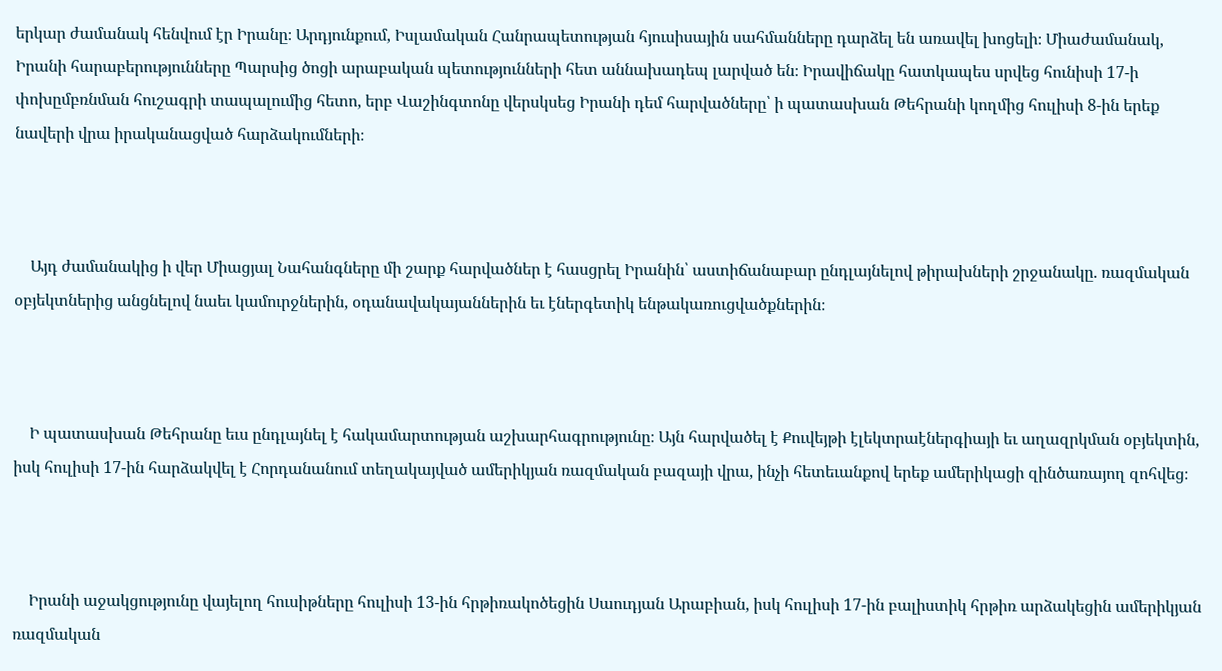երկար ժամանակ հենվում էր Իրանը։ Արդյունքում, Իսլամական Հանրապետության հյուսիսային սահմանները դարձել են առավել խոցելի։ Միաժամանակ, Իրանի հարաբերությունները Պարսից ծոցի արաբական պետությունների հետ աննախադեպ լարված են։ Իրավիճակը հատկապես սրվեց հունիսի 17-ի փոխըմբռնման հուշագրի տապալումից հետո, երբ Վաշինգտոնը վերսկսեց Իրանի դեմ հարվածները՝ ի պատասխան Թեհրանի կողմից հուլիսի 8-ին երեք նավերի վրա իրականացված հարձակումների։



    Այդ ժամանակից ի վեր Միացյալ Նահանգները մի շարք հարվածներ է հասցրել Իրանին՝ աստիճանաբար ընդլայնելով թիրախների շրջանակը. ռազմական օբյեկտներից անցնելով նաեւ կամուրջներին, օդանավակայաններին եւ էներգետիկ ենթակառուցվածքներին։



    Ի պատասխան Թեհրանը եւս ընդլայնել է հակամարտության աշխարհագրությունը։ Այն հարվածել է Քուվեյթի էլեկտրաէներգիայի եւ աղազրկման օբյեկտին, իսկ հուլիսի 17-ին հարձակվել է Հորդանանում տեղակայված ամերիկյան ռազմական բազայի վրա, ինչի հետեւանքով երեք ամերիկացի զինծառայող զոհվեց։



    Իրանի աջակցությունը վայելող հուսիթները հուլիսի 13-ին հրթիռակոծեցին Սաուդյան Արաբիան, իսկ հուլիսի 17-ին բալիստիկ հրթիռ արձակեցին ամերիկյան ռազմական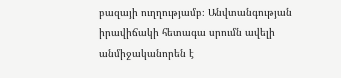բազայի ուղղությամբ։ Անվտանգության իրավիճակի հետագա սրումն ավելի անմիջականորեն է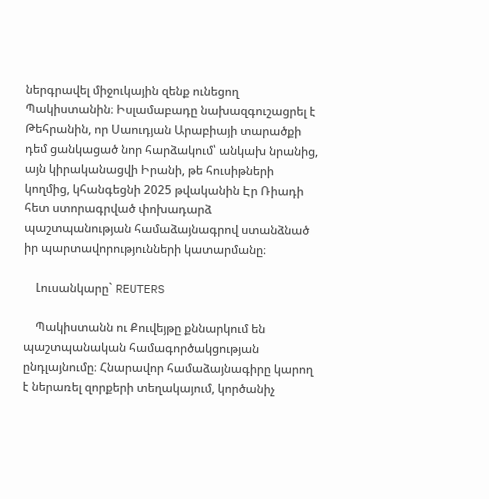ներգրավել միջուկային զենք ունեցող Պակիստանին։ Իսլամաբադը նախազգուշացրել է Թեհրանին, որ Սաուդյան Արաբիայի տարածքի դեմ ցանկացած նոր հարձակում՝ անկախ նրանից, այն կիրականացվի Իրանի, թե հուսիթների կողմից, կհանգեցնի 2025 թվականին Էր Ռիադի հետ ստորագրված փոխադարձ պաշտպանության համաձայնագրով ստանձնած իր պարտավորությունների կատարմանը։

    Լուսանկարը` REUTERS

    Պակիստանն ու Քուվեյթը քննարկում են պաշտպանական համագործակցության ընդլայնումը։ Հնարավոր համաձայնագիրը կարող է ներառել զորքերի տեղակայում, կործանիչ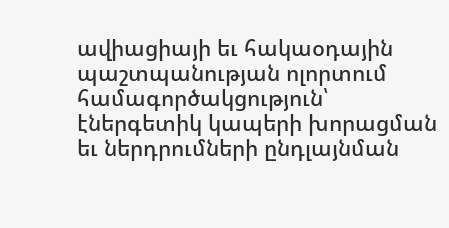ավիացիայի եւ հակաօդային պաշտպանության ոլորտում համագործակցություն՝ էներգետիկ կապերի խորացման եւ ներդրումների ընդլայնման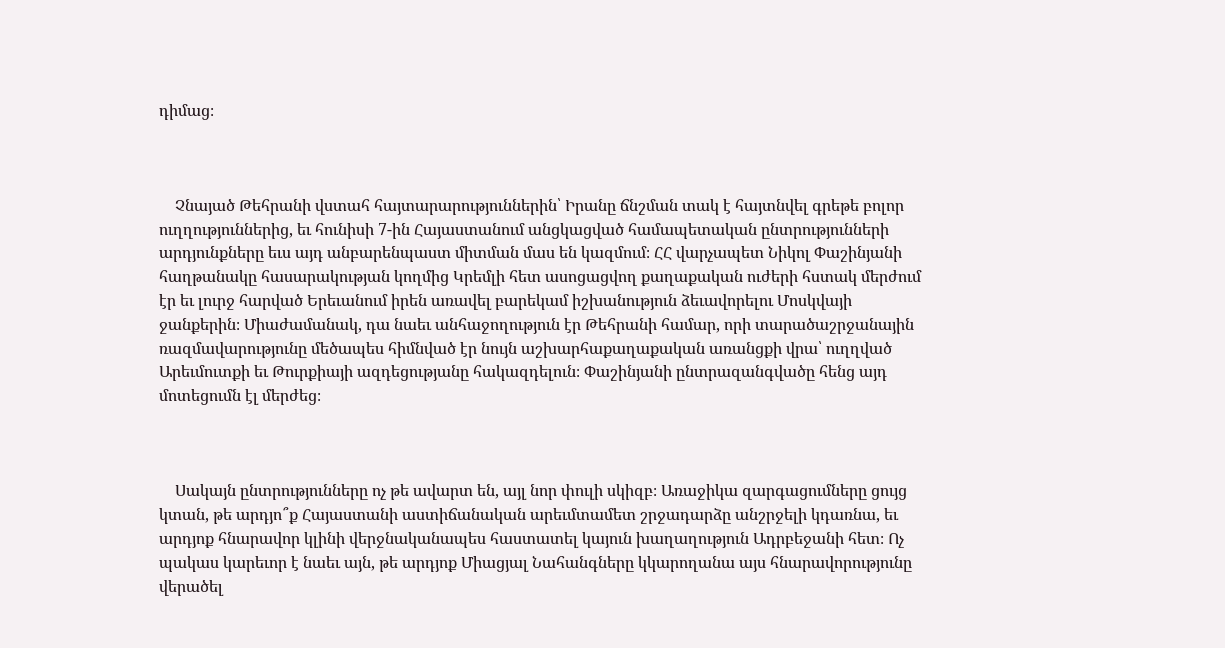դիմաց։



    Չնայած Թեհրանի վստահ հայտարարություններին՝ Իրանը ճնշման տակ է հայտնվել գրեթե բոլոր ուղղություններից, եւ հունիսի 7-ին Հայաստանում անցկացված համապետական ընտրությունների արդյունքները եւս այդ անբարենպաստ միտման մաս են կազմում։ ՀՀ վարչապետ Նիկոլ Փաշինյանի հաղթանակը հասարակության կողմից Կրեմլի հետ ասոցացվող քաղաքական ուժերի հստակ մերժում էր եւ լուրջ հարված Երեւանում իրեն առավել բարեկամ իշխանություն ձեւավորելու Մոսկվայի  ջանքերին։ Միաժամանակ, դա նաեւ անհաջողություն էր Թեհրանի համար, որի տարածաշրջանային ռազմավարությունը մեծապես հիմնված էր նույն աշխարհաքաղաքական առանցքի վրա՝ ուղղված Արեւմուտքի եւ Թուրքիայի ազդեցությանը հակազդելուն։ Փաշինյանի ընտրազանգվածը հենց այդ մոտեցումն էլ մերժեց։



    Սակայն ընտրությունները ոչ թե ավարտ են, այլ նոր փուլի սկիզբ։ Առաջիկա զարգացումները ցույց կտան, թե արդյո՞ք Հայաստանի աստիճանական արեւմտամետ շրջադարձը անշրջելի կդառնա, եւ արդյոք հնարավոր կլինի վերջնականապես հաստատել կայուն խաղաղություն Ադրբեջանի հետ։ Ոչ պակաս կարեւոր է նաեւ այն, թե արդյոք Միացյալ Նահանգները կկարողանա այս հնարավորությունը վերածել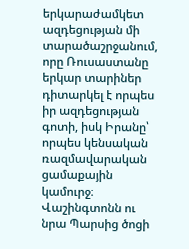երկարաժամկետ ազդեցության մի տարածաշրջանում, որը Ռուսաստանը երկար տարիներ դիտարկել է որպես իր ազդեցության գոտի, իսկ Իրանը՝ որպես կենսական ռազմավարական ցամաքային կամուրջ։ Վաշինգտոնն ու նրա Պարսից ծոցի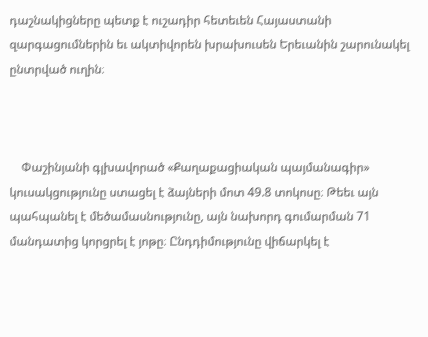դաշնակիցները պետք է ուշադիր հետեւեն Հայաստանի զարգացումներին եւ ակտիվորեն խրախուսեն Երեւանին շարունակել ընտրված ուղին։



    Փաշինյանի գլխավորած «Քաղաքացիական պայմանագիր» կուսակցությունը ստացել է ձայների մոտ 49.8 տոկոսը։ Թեեւ այն պահպանել է մեծամասնությունը, այն նախորդ գումարման 71 մանդատից կորցրել է յոթը։ Ընդդիմությունը վիճարկել է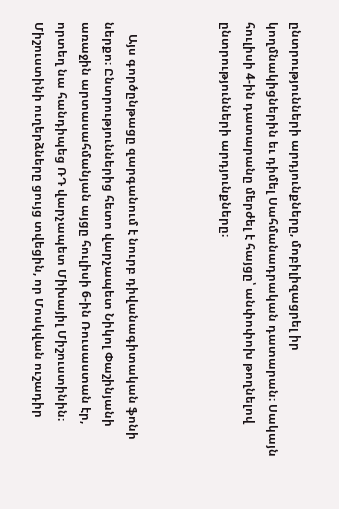ընտրությունների արդյունքները, մոբիլիզացրել իր կողմնակիցներին եւ դիմել Սահմանադրական դատարան։ Սակայն հուլիսի 4-ին դատարանը մերժել է հայցը՝ անփոփոխ թողնելով ընտրությունների արդյունքները։



    Այս գործընթացը զարգանում է նուրբ դիվանագիտական ֆոնի ներքո։ Ընտրություններից հետո վարչապետ Նիկոլ Փաշինյանի առաջին արտասահմանյան այցը հուլիսի 6-ին Ռուսաստան էր, որտեղ նա հանդիպեց ՌԴ վարչապետ Միխայիլ Միշուստինին։ Միշուստինի ուղերձները ցույց տվեցին, որ Մոսկվան ուշադիր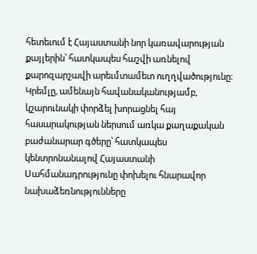հետեւում է Հայաստանի նոր կառավարության քայլերին՝ հատկապես հաշվի առնելով քարոզարշավի արեւմտամետ ուղղվածությունը։ Կրեմլը, ամենայն հավանականությամբ, կշարունակի փորձել խորացնել հայ հասարակության ներսում առկա քաղաքական բաժանարար գծերը՝ հատկապես կենտրոնանալով Հայաստանի Սահմանադրությունը փոխելու հնարավոր նախաձեռնությունները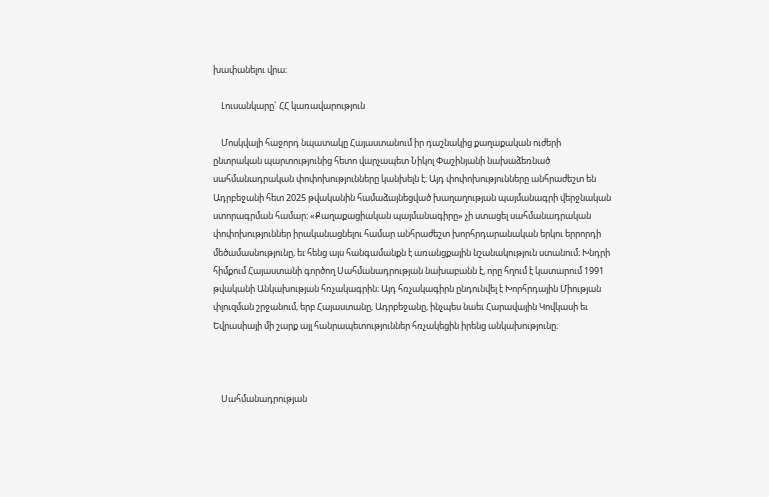խափանելու վրա։

    Լուսանկարը` ՀՀ կառավարություն

    Մոսկվայի հաջորդ նպատակը Հայաստանում իր դաշնակից քաղաքական ուժերի ընտրական պարտությունից հետո վարչապետ Նիկոլ Փաշինյանի նախաձեռնած սահմանադրական փոփոխությունները կանխելն է։ Այդ փոփոխությունները անհրաժեշտ են Ադրբեջանի հետ 2025 թվականին համաձայնեցված խաղաղության պայմանագրի վերջնական ստորագրման համար։ «Քաղաքացիական պայմանագիրը» չի ստացել սահմանադրական փոփոխություններ իրականացնելու համար անհրաժեշտ խորհրդարանական երկու երրորդի մեծամասնությունը, եւ հենց այս հանգամանքն է առանցքային նշանակություն ստանում։ Խնդրի հիմքում Հայաստանի գործող Սահմանադրության նախաբանն է, որը հղում է կատարում 1991 թվականի Անկախության հռչակագրին։ Այդ հռչակագիրն ընդունվել է Խորհրդային Միության փլուզման շրջանում, երբ Հայաստանը, Ադրբեջանը, ինչպես նաեւ Հարավային Կովկասի եւ Եվրասիայի մի շարք այլ հանրապետություններ հռչակեցին իրենց անկախությունը։



    Սահմանադրության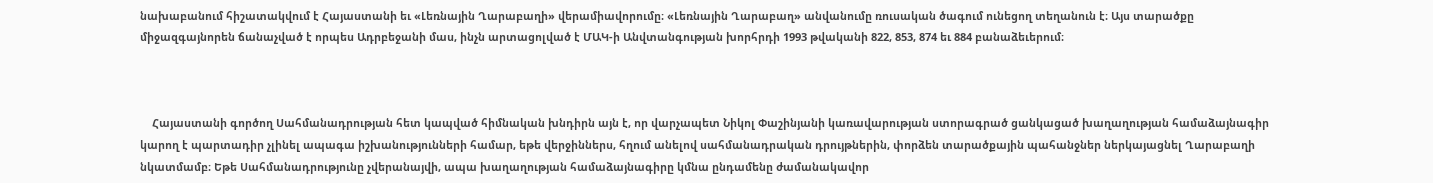նախաբանում հիշատակվում է Հայաստանի եւ «Լեռնային Ղարաբաղի» վերամիավորումը։ «Լեռնային Ղարաբաղ» անվանումը ռուսական ծագում ունեցող տեղանուն է։ Այս տարածքը միջազգայնորեն ճանաչված է որպես Ադրբեջանի մաս, ինչն արտացոլված է ՄԱԿ-ի Անվտանգության խորհրդի 1993 թվականի 822, 853, 874 եւ 884 բանաձեւերում։



    Հայաստանի գործող Սահմանադրության հետ կապված հիմնական խնդիրն այն է, որ վարչապետ Նիկոլ Փաշինյանի կառավարության ստորագրած ցանկացած խաղաղության համաձայնագիր կարող է պարտադիր չլինել ապագա իշխանությունների համար, եթե վերջիններս, հղում անելով սահմանադրական դրույթներին, փորձեն տարածքային պահանջներ ներկայացնել Ղարաբաղի նկատմամբ։ Եթե Սահմանադրությունը չվերանայվի, ապա խաղաղության համաձայնագիրը կմնա ընդամենը ժամանակավոր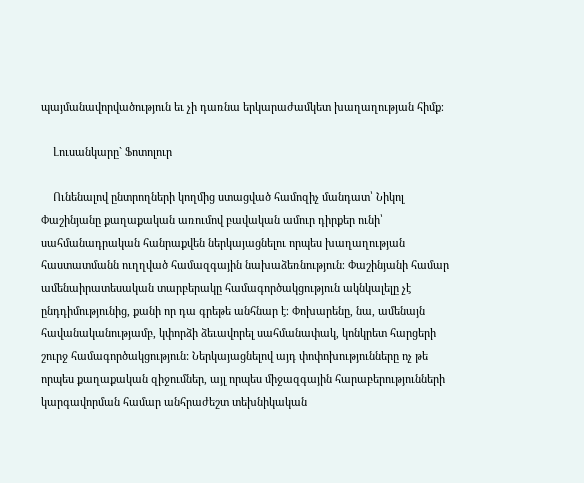պայմանավորվածություն եւ չի դառնա երկարաժամկետ խաղաղության հիմք։

    Լուսանկարը` Ֆոտոլուր

    Ունենալով ընտրողների կողմից ստացված համոզիչ մանդատ՝ Նիկոլ Փաշինյանը քաղաքական առումով բավական ամուր դիրքեր ունի՝ սահմանադրական հանրաքվեն ներկայացնելու որպես խաղաղության հաստատմանն ուղղված համազգային նախաձեռնություն։ Փաշինյանի համար ամենաիրատեսական տարբերակը համագործակցություն ակնկալելը չէ ընդդիմությունից, քանի որ դա գրեթե անհնար է։ Փոխարենը, նա, ամենայն հավանականությամբ, կփորձի ձեւավորել սահմանափակ, կոնկրետ հարցերի շուրջ համագործակցություն: Ներկայացնելով այդ փոփոխությունները ոչ թե որպես քաղաքական զիջումներ, այլ որպես միջազգային հարաբերությունների կարգավորման համար անհրաժեշտ տեխնիկական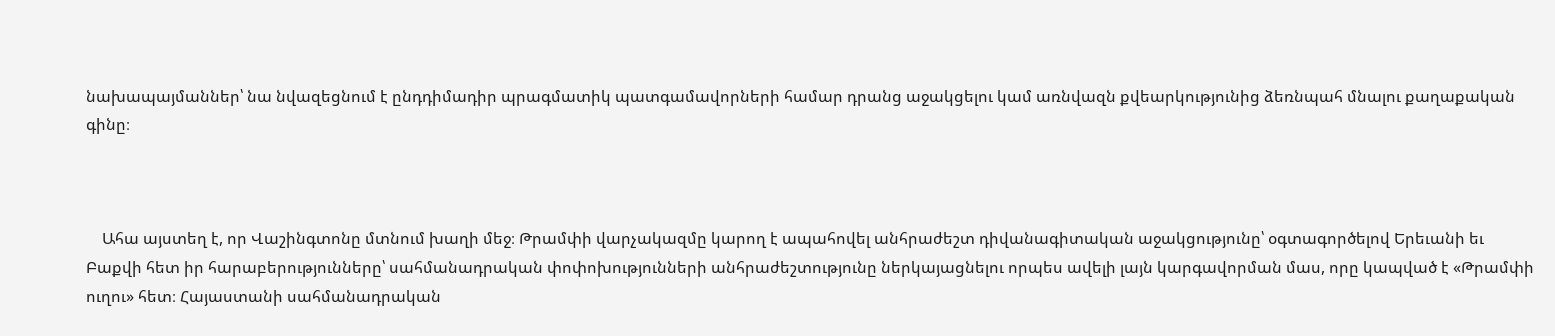նախապայմաններ՝ նա նվազեցնում է ընդդիմադիր պրագմատիկ պատգամավորների համար դրանց աջակցելու կամ առնվազն քվեարկությունից ձեռնպահ մնալու քաղաքական գինը։



    Ահա այստեղ է, որ Վաշինգտոնը մտնում խաղի մեջ։ Թրամփի վարչակազմը կարող է ապահովել անհրաժեշտ դիվանագիտական աջակցությունը՝ օգտագործելով Երեւանի եւ Բաքվի հետ իր հարաբերությունները՝ սահմանադրական փոփոխությունների անհրաժեշտությունը ներկայացնելու որպես ավելի լայն կարգավորման մաս, որը կապված է «Թրամփի ուղու» հետ։ Հայաստանի սահմանադրական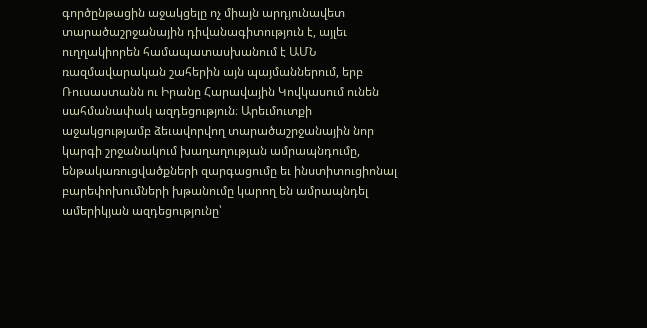գործընթացին աջակցելը ոչ միայն արդյունավետ տարածաշրջանային դիվանագիտություն է, այլեւ ուղղակիորեն համապատասխանում է ԱՄՆ ռազմավարական շահերին այն պայմաններում, երբ Ռուսաստանն ու Իրանը Հարավային Կովկասում ունեն սահմանափակ ազդեցություն։ Արեւմուտքի աջակցությամբ ձեւավորվող տարածաշրջանային նոր կարգի շրջանակում խաղաղության ամրապնդումը, ենթակառուցվածքների զարգացումը եւ ինստիտուցիոնալ բարեփոխումների խթանումը կարող են ամրապնդել ամերիկյան ազդեցությունը՝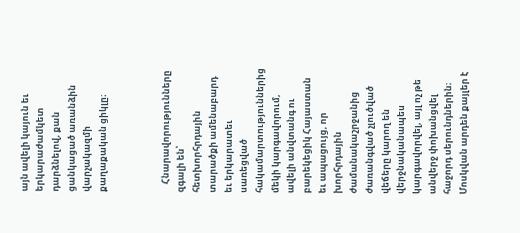այն ավելի կայուն եւ երկարաժամկետ դարձնելով, քան ցանկացած առանձին վարչակազմի քաղաքական ցիկլը։



    Հնարավորությունները զգալի են՝ հետխորհրդային տարածքի ամենաբարդ եւ երկարատեւ սառեցված հակամարտություններից մեկի կարգավորում, ավելի անվտանգ ու բարեկեցիկ Հայաստան եւ ապացույց, որ խորհրդային ժամանակաշրջանից ժառանգված չլուծված վեճերը կարող են վերջնականապես կարգավորվել, այլ ոչ թե անվերջ փոխանցվել հաջորդ սերունդներին։ Մոսկվան արդեն քայլեր է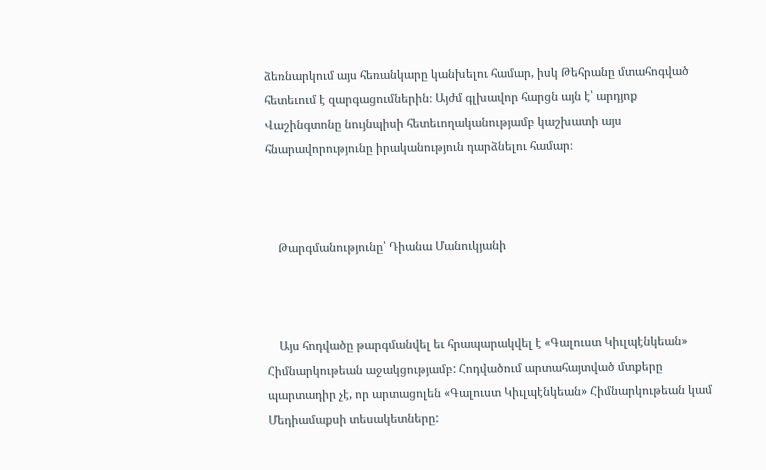ձեռնարկում այս հեռանկարը կանխելու համար, իսկ Թեհրանը մտահոգված հետեւում է զարգացումներին։ Այժմ գլխավոր հարցն այն է՝ արդյոք Վաշինգտոնը նույնպիսի հետեւողականությամբ կաշխատի այս հնարավորությունը իրականություն դարձնելու համար։



    Թարգմանությունը՝ Դիանա Մանուկյանի



    Այս հոդվածը թարգմանվել եւ հրապարակվել է «Գալուստ Կիւլպէնկեան» Հիմնարկութեան աջակցությամբ: Հոդվածում արտահայտված մտքերը պարտադիր չէ, որ արտացոլեն «Գալուստ Կիւլպէնկեան» Հիմնարկութեան կամ Մեդիամաքսի տեսակետները: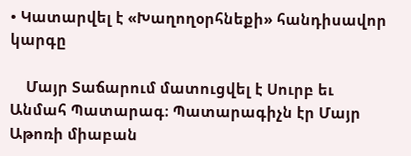• Կատարվել է «Խաղողօրհնեքի» հանդիսավոր կարգը

    Մայր Տաճարում մատուցվել է Սուրբ եւ Անմահ Պատարագ։ Պատարագիչն էր Մայր Աթոռի միաբան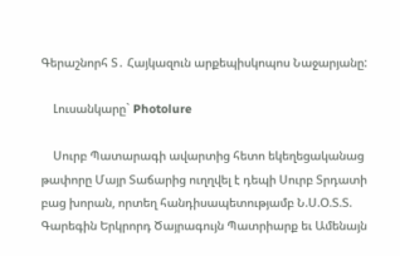Գերաշնորհ Տ․ Հայկազուն արքեպիսկոպոս Նաջարյանը:

    Լուսանկարը` Photolure

    Սուրբ Պատարագի ավարտից հետո եկեղեցականաց թափորը Մայր Տաճարից ուղղվել է դեպի Սուրբ Տրդատի բաց խորան, որտեղ հանդիսապետությամբ Ն.Ս.Օ.Տ.Տ. Գարեգին Երկրորդ Ծայրագույն Պատրիարք եւ Ամենայն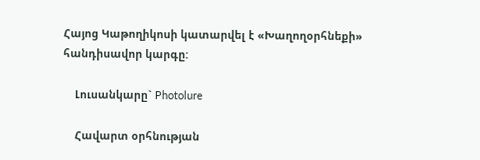Հայոց Կաթողիկոսի կատարվել է «Խաղողօրհնեքի» հանդիսավոր կարգը:

    Լուսանկարը` Photolure

    Հավարտ օրհնության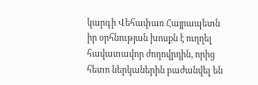կարգի Վեհափառ Հայրապետն իր օրհնության խոսքն է ուղղել հավատավոր ժողովրդին, որից հետո ներկաներին բաժանվել են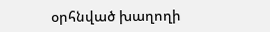օրհնված խաղողի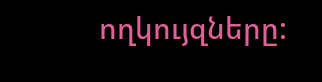ողկույզները: